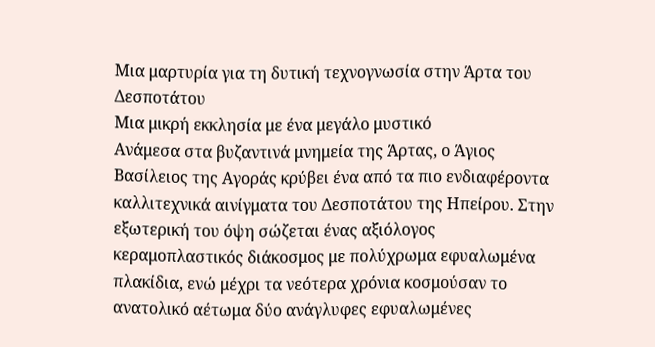Μια μαρτυρία για τη δυτική τεχνογνωσία στην Άρτα του Δεσποτάτου
Μια μικρή εκκλησία με ένα μεγάλο μυστικό
Ανάμεσα στα βυζαντινά μνημεία της Άρτας, ο Άγιος Βασίλειος της Αγοράς κρύβει ένα από τα πιο ενδιαφέροντα καλλιτεχνικά αινίγματα του Δεσποτάτου της Ηπείρου. Στην εξωτερική του όψη σώζεται ένας αξιόλογος κεραμοπλαστικός διάκοσμος με πολύχρωμα εφυαλωμένα πλακίδια, ενώ μέχρι τα νεότερα χρόνια κοσμούσαν το ανατολικό αέτωμα δύο ανάγλυφες εφυαλωμένες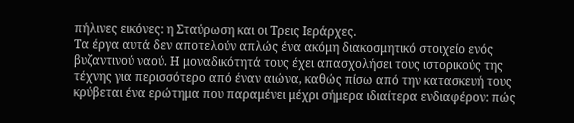πήλινες εικόνες: η Σταύρωση και οι Τρεις Ιεράρχες.
Τα έργα αυτά δεν αποτελούν απλώς ένα ακόμη διακοσμητικό στοιχείο ενός βυζαντινού ναού. Η μοναδικότητά τους έχει απασχολήσει τους ιστορικούς της τέχνης για περισσότερο από έναν αιώνα, καθώς πίσω από την κατασκευή τους κρύβεται ένα ερώτημα που παραμένει μέχρι σήμερα ιδιαίτερα ενδιαφέρον: πώς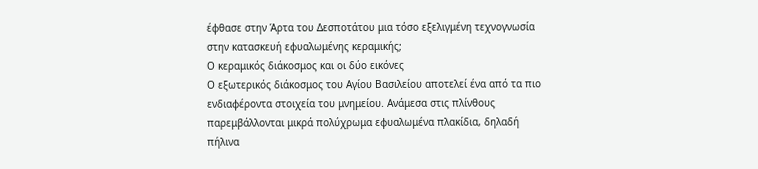έφθασε στην Άρτα του Δεσποτάτου μια τόσο εξελιγμένη τεχνογνωσία στην κατασκευή εφυαλωμένης κεραμικής;
Ο κεραμικός διάκοσμος και οι δύο εικόνες
Ο εξωτερικός διάκοσμος του Αγίου Βασιλείου αποτελεί ένα από τα πιο ενδιαφέροντα στοιχεία του μνημείου. Ανάμεσα στις πλίνθους παρεμβάλλονται μικρά πολύχρωμα εφυαλωμένα πλακίδια, δηλαδή πήλινα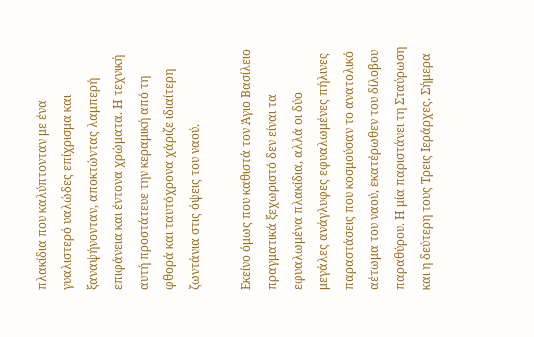πλακίδια που καλύπτονταν με ένα γυαλιστερό υαλώδες επίχρισμα και ξαναψήνονταν, αποκτώντας λαμπερή επιφάνεια και έντονα χρώματα. Η τεχνική αυτή προστάτευε την κεραμική από τη φθορά και ταυτόχρονα χάριζε ιδιαίτερη ζωντάνια στις όψεις του ναού.

Εκείνο όμως που καθιστά τον Άγιο Βασίλειο πραγματικά ξεχωριστό δεν είναι τα εφυαλωμένα πλακίδια, αλλά οι δύο μεγάλες ανάγλυφες εφυαλωμένες πήλινες παραστάσεις που κοσμούσαν το ανατολικό αέτωμα του ναού, εκατέρωθεν του δίλοβου παραθύρου. Η μία παριστάνει τη Σταύρωση και η δεύτερη τους Τρεις Ιεράρχες. Σήμερα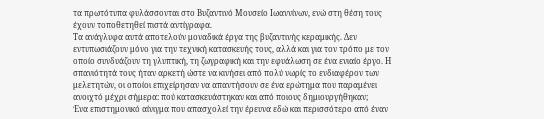τα πρωτότυπα φυλάσσονται στο Βυζαντινό Μουσείο Ιωαννίνων, ενώ στη θέση τους έχουν τοποθετηθεί πιστά αντίγραφα.
Τα ανάγλυφα αυτά αποτελούν μοναδικά έργα της βυζαντινής κεραμικής. Δεν εντυπωσιάζουν μόνο για την τεχνική κατασκευής τους, αλλά και για τον τρόπο με τον οποίο συνδυάζουν τη γλυπτική, τη ζωγραφική και την εφυάλωση σε ένα ενιαίο έργο. Η σπανιότητά τους ήταν αρκετή ώστε να κινήσει από πολύ νωρίς το ενδιαφέρον των μελετητών, οι οποίοι επιχείρησαν να απαντήσουν σε ένα ερώτημα που παραμένει ανοιχτό μέχρι σήμερα: πού κατασκευάστηκαν και από ποιους δημιουργήθηκαν;
Ένα επιστημονικό αίνιγμα που απασχολεί την έρευνα εδώ και περισσότερο από έναν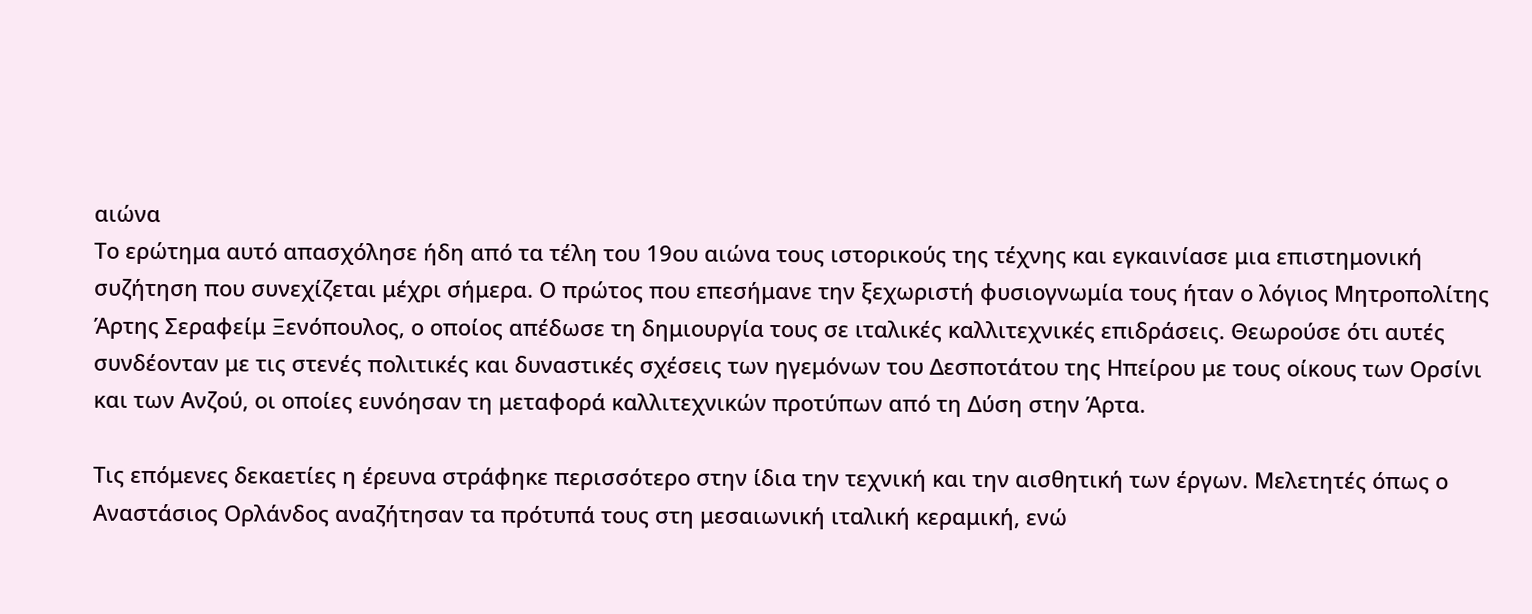αιώνα
Το ερώτημα αυτό απασχόλησε ήδη από τα τέλη του 19ου αιώνα τους ιστορικούς της τέχνης και εγκαινίασε μια επιστημονική συζήτηση που συνεχίζεται μέχρι σήμερα. Ο πρώτος που επεσήμανε την ξεχωριστή φυσιογνωμία τους ήταν ο λόγιος Μητροπολίτης Άρτης Σεραφείμ Ξενόπουλος, ο οποίος απέδωσε τη δημιουργία τους σε ιταλικές καλλιτεχνικές επιδράσεις. Θεωρούσε ότι αυτές συνδέονταν με τις στενές πολιτικές και δυναστικές σχέσεις των ηγεμόνων του Δεσποτάτου της Ηπείρου με τους οίκους των Ορσίνι και των Ανζού, οι οποίες ευνόησαν τη μεταφορά καλλιτεχνικών προτύπων από τη Δύση στην Άρτα.

Τις επόμενες δεκαετίες η έρευνα στράφηκε περισσότερο στην ίδια την τεχνική και την αισθητική των έργων. Μελετητές όπως ο Αναστάσιος Ορλάνδος αναζήτησαν τα πρότυπά τους στη μεσαιωνική ιταλική κεραμική, ενώ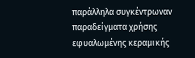παράλληλα συγκέντρωναν παραδείγματα χρήσης εφυαλωμένης κεραμικής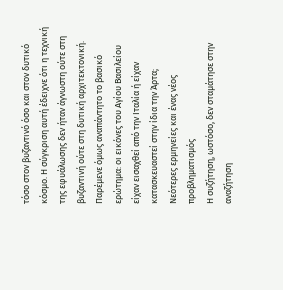τόσο στον βυζαντινό όσο και στον δυτικό κόσμο. Η σύγκριση αυτή έδειχνε ότι η τεχνική της εφυάλωσης δεν ήταν άγνωστη ούτε στη βυζαντινή ούτε στη δυτική αρχιτεκτονική. Παρέμενε όμως αναπάντητο το βασικό ερώτημα: οι εικόνες του Αγίου Βασιλείου είχαν εισαχθεί από την Ιταλία ή είχαν κατασκευαστεί στην ίδια την Άρτα;
Νεότερες ερμηνείες και ένας νέος προβληματισμός
Η συζήτηση, ωστόσο, δεν σταμάτησε στην αναζήτηση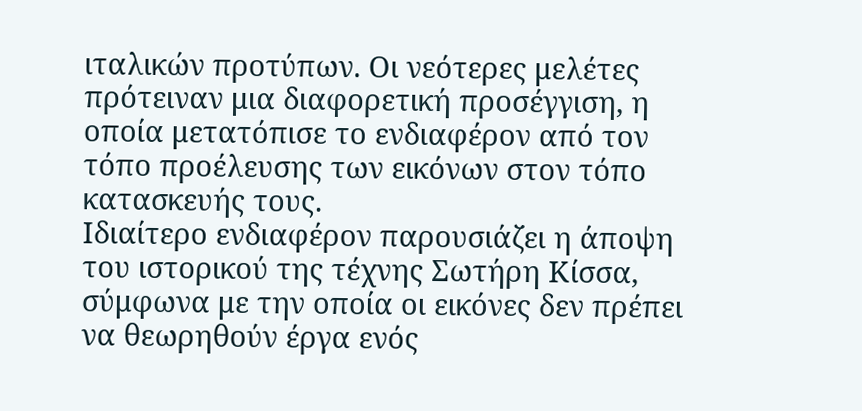ιταλικών προτύπων. Οι νεότερες μελέτες πρότειναν μια διαφορετική προσέγγιση, η οποία μετατόπισε το ενδιαφέρον από τον τόπο προέλευσης των εικόνων στον τόπο κατασκευής τους.
Ιδιαίτερο ενδιαφέρον παρουσιάζει η άποψη του ιστορικού της τέχνης Σωτήρη Κίσσα, σύμφωνα με την οποία οι εικόνες δεν πρέπει να θεωρηθούν έργα ενός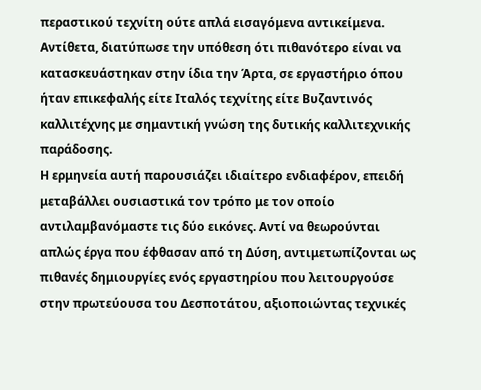περαστικού τεχνίτη ούτε απλά εισαγόμενα αντικείμενα. Αντίθετα, διατύπωσε την υπόθεση ότι πιθανότερο είναι να κατασκευάστηκαν στην ίδια την Άρτα, σε εργαστήριο όπου ήταν επικεφαλής είτε Ιταλός τεχνίτης είτε Βυζαντινός καλλιτέχνης με σημαντική γνώση της δυτικής καλλιτεχνικής παράδοσης.
Η ερμηνεία αυτή παρουσιάζει ιδιαίτερο ενδιαφέρον, επειδή μεταβάλλει ουσιαστικά τον τρόπο με τον οποίο αντιλαμβανόμαστε τις δύο εικόνες. Αντί να θεωρούνται απλώς έργα που έφθασαν από τη Δύση, αντιμετωπίζονται ως πιθανές δημιουργίες ενός εργαστηρίου που λειτουργούσε στην πρωτεύουσα του Δεσποτάτου, αξιοποιώντας τεχνικές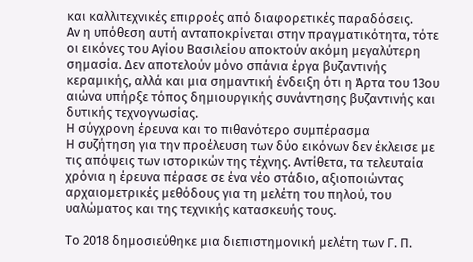και καλλιτεχνικές επιρροές από διαφορετικές παραδόσεις.
Αν η υπόθεση αυτή ανταποκρίνεται στην πραγματικότητα, τότε οι εικόνες του Αγίου Βασιλείου αποκτούν ακόμη μεγαλύτερη σημασία. Δεν αποτελούν μόνο σπάνια έργα βυζαντινής κεραμικής, αλλά και μια σημαντική ένδειξη ότι η Άρτα του 13ου αιώνα υπήρξε τόπος δημιουργικής συνάντησης βυζαντινής και δυτικής τεχνογνωσίας.
Η σύγχρονη έρευνα και το πιθανότερο συμπέρασμα
Η συζήτηση για την προέλευση των δύο εικόνων δεν έκλεισε με τις απόψεις των ιστορικών της τέχνης. Αντίθετα, τα τελευταία χρόνια η έρευνα πέρασε σε ένα νέο στάδιο, αξιοποιώντας αρχαιομετρικές μεθόδους για τη μελέτη του πηλού, του υαλώματος και της τεχνικής κατασκευής τους.

Το 2018 δημοσιεύθηκε μια διεπιστημονική μελέτη των Γ. Π.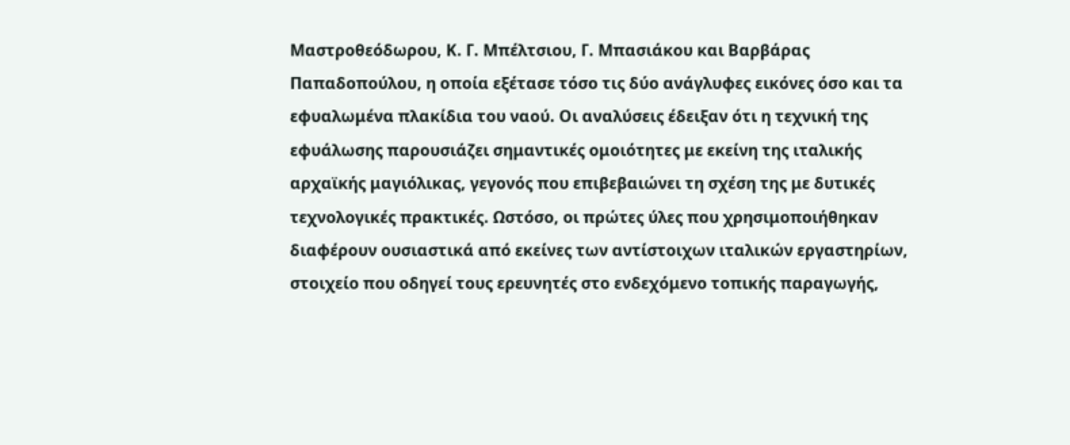Μαστροθεόδωρου, Κ. Γ. Μπέλτσιου, Γ. Μπασιάκου και Βαρβάρας Παπαδοπούλου, η οποία εξέτασε τόσο τις δύο ανάγλυφες εικόνες όσο και τα εφυαλωμένα πλακίδια του ναού. Οι αναλύσεις έδειξαν ότι η τεχνική της εφυάλωσης παρουσιάζει σημαντικές ομοιότητες με εκείνη της ιταλικής αρχαϊκής μαγιόλικας, γεγονός που επιβεβαιώνει τη σχέση της με δυτικές τεχνολογικές πρακτικές. Ωστόσο, οι πρώτες ύλες που χρησιμοποιήθηκαν διαφέρουν ουσιαστικά από εκείνες των αντίστοιχων ιταλικών εργαστηρίων, στοιχείο που οδηγεί τους ερευνητές στο ενδεχόμενο τοπικής παραγωγής,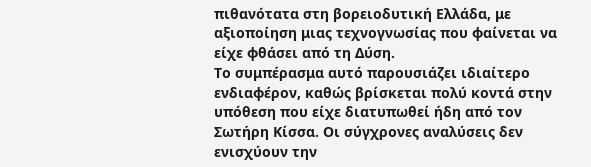πιθανότατα στη βορειοδυτική Ελλάδα, με αξιοποίηση μιας τεχνογνωσίας που φαίνεται να είχε φθάσει από τη Δύση.
Το συμπέρασμα αυτό παρουσιάζει ιδιαίτερο ενδιαφέρον, καθώς βρίσκεται πολύ κοντά στην υπόθεση που είχε διατυπωθεί ήδη από τον Σωτήρη Κίσσα. Οι σύγχρονες αναλύσεις δεν ενισχύουν την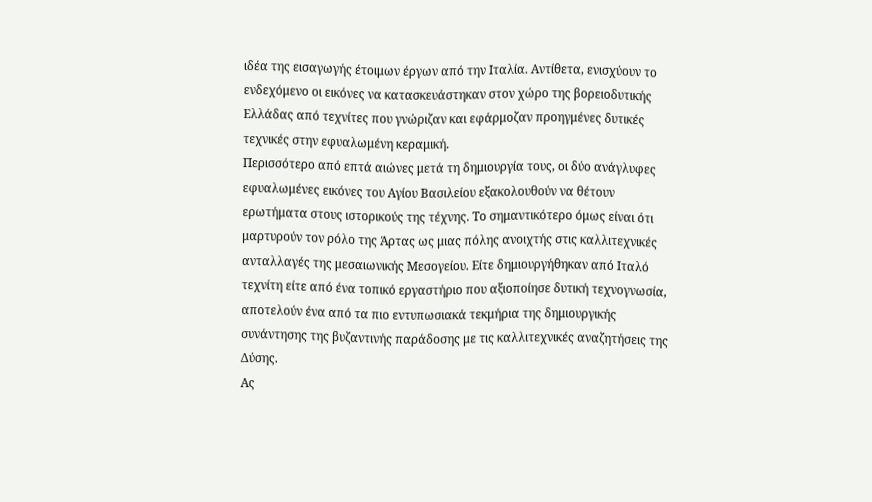ιδέα της εισαγωγής έτοιμων έργων από την Ιταλία. Αντίθετα, ενισχύουν το ενδεχόμενο οι εικόνες να κατασκευάστηκαν στον χώρο της βορειοδυτικής Ελλάδας από τεχνίτες που γνώριζαν και εφάρμοζαν προηγμένες δυτικές τεχνικές στην εφυαλωμένη κεραμική.
Περισσότερο από επτά αιώνες μετά τη δημιουργία τους, οι δύο ανάγλυφες εφυαλωμένες εικόνες του Αγίου Βασιλείου εξακολουθούν να θέτουν ερωτήματα στους ιστορικούς της τέχνης. Το σημαντικότερο όμως είναι ότι μαρτυρούν τον ρόλο της Άρτας ως μιας πόλης ανοιχτής στις καλλιτεχνικές ανταλλαγές της μεσαιωνικής Μεσογείου. Είτε δημιουργήθηκαν από Ιταλό τεχνίτη είτε από ένα τοπικό εργαστήριο που αξιοποίησε δυτική τεχνογνωσία, αποτελούν ένα από τα πιο εντυπωσιακά τεκμήρια της δημιουργικής συνάντησης της βυζαντινής παράδοσης με τις καλλιτεχνικές αναζητήσεις της Δύσης.
Ας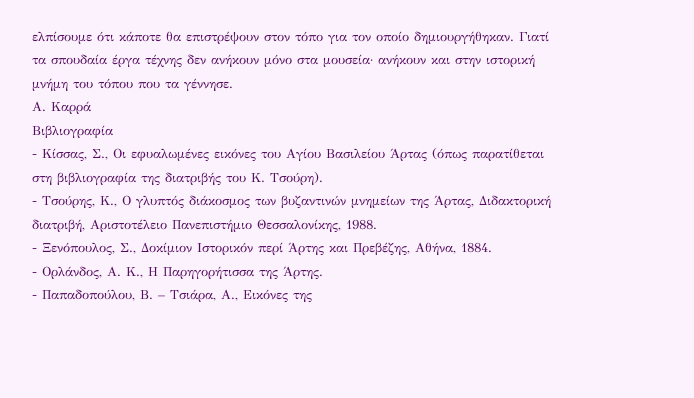ελπίσουμε ότι κάποτε θα επιστρέψουν στον τόπο για τον οποίο δημιουργήθηκαν. Γιατί τα σπουδαία έργα τέχνης δεν ανήκουν μόνο στα μουσεία· ανήκουν και στην ιστορική μνήμη του τόπου που τα γέννησε.
Α. Καρρά
Βιβλιογραφία
- Κίσσας, Σ., Οι εφυαλωμένες εικόνες του Αγίου Βασιλείου Άρτας (όπως παρατίθεται στη βιβλιογραφία της διατριβής του Κ. Τσούρη).
- Τσούρης, Κ., Ο γλυπτός διάκοσμος των βυζαντινών μνημείων της Άρτας, Διδακτορική διατριβή, Αριστοτέλειο Πανεπιστήμιο Θεσσαλονίκης, 1988.
- Ξενόπουλος, Σ., Δοκίμιον Ιστορικόν περί Άρτης και Πρεβέζης, Αθήνα, 1884.
- Ορλάνδος, Α. Κ., Η Παρηγορήτισσα της Άρτης.
- Παπαδοπούλου, Β. – Τσιάρα, Α., Εικόνες της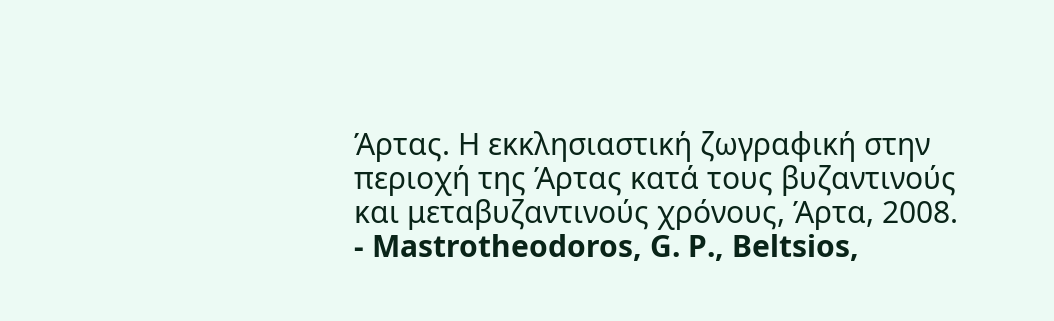Άρτας. Η εκκλησιαστική ζωγραφική στην περιοχή της Άρτας κατά τους βυζαντινούς και μεταβυζαντινούς χρόνους, Άρτα, 2008.
- Mastrotheodoros, G. P., Beltsios,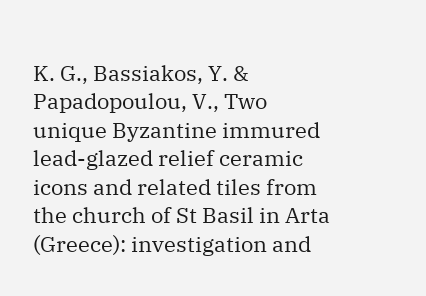K. G., Bassiakos, Y. & Papadopoulou, V., Two unique Byzantine immured lead-glazed relief ceramic icons and related tiles from the church of St Basil in Arta (Greece): investigation and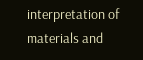interpretation of materials and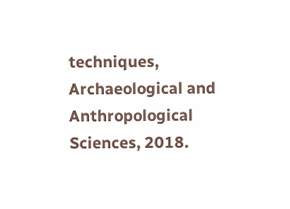techniques, Archaeological and Anthropological Sciences, 2018.